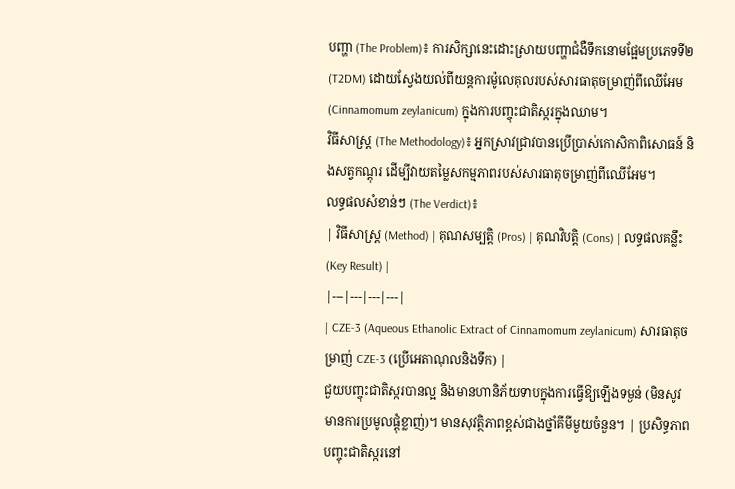បញ្ហា (The Problem)៖ ការសិក្សានេះដោះស្រាយបញ្ហាជំងឺទឹកនោមផ្អែមប្រភេទទី២ (T2DM) ដោយស្វែងយល់ពីយន្តការម៉ូលេគុលរបស់សារធាតុចម្រាញ់ពីឈើអែម (Cinnamomum zeylanicum) ក្នុងការបញ្ចុះជាតិស្ករក្នុងឈាម។
វិធីសាស្ត្រ (The Methodology)៖ អ្នកស្រាវជ្រាវបានប្រើប្រាស់កោសិកាពិសោធន៍ និងសត្វកណ្តុរ ដើម្បីវាយតម្លៃសកម្មភាពរបស់សារធាតុចម្រាញ់ពីឈើអែម។
លទ្ធផលសំខាន់ៗ (The Verdict)៖
| វិធីសាស្ត្រ (Method) | គុណសម្បត្តិ (Pros) | គុណវិបត្តិ (Cons) | លទ្ធផលគន្លឹះ (Key Result) |
|---|---|---|---|
| CZE-3 (Aqueous Ethanolic Extract of Cinnamomum zeylanicum) សារធាតុចម្រាញ់ CZE-3 (ប្រើអេតាណុលនិងទឹក) |
ជួយបញ្ចុះជាតិស្ករបានល្អ និងមានហានិភ័យទាបក្នុងការធ្វើឱ្យឡើងទម្ងន់ (មិនសូវមានការប្រមូលផ្តុំខ្លាញ់)។ មានសុវត្ថិភាពខ្ពស់ជាងថ្នាំគីមីមួយចំនួន។ | ប្រសិទ្ធភាពបញ្ចុះជាតិស្ករនៅ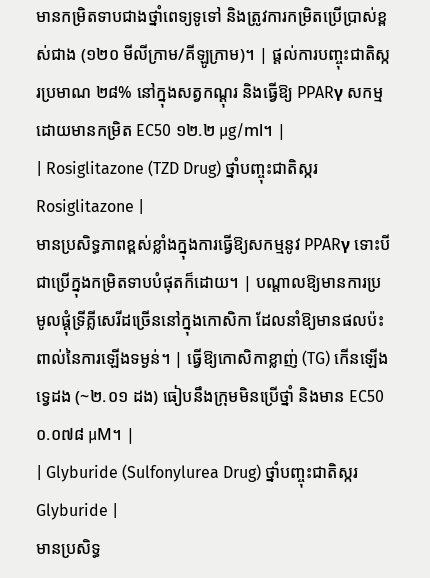មានកម្រិតទាបជាងថ្នាំពេទ្យទូទៅ និងត្រូវការកម្រិតប្រើប្រាស់ខ្ពស់ជាង (១២០ មីលីក្រាម/គីឡូក្រាម)។ | ផ្ដល់ការបញ្ចុះជាតិស្ករប្រមាណ ២៨% នៅក្នុងសត្វកណ្តុរ និងធ្វើឱ្យ PPARγ សកម្មដោយមានកម្រិត EC50 ១២.២ µg/ml។ |
| Rosiglitazone (TZD Drug) ថ្នាំបញ្ចុះជាតិស្ករ Rosiglitazone |
មានប្រសិទ្ធភាពខ្ពស់ខ្លាំងក្នុងការធ្វើឱ្យសកម្មនូវ PPARγ ទោះបីជាប្រើក្នុងកម្រិតទាបបំផុតក៏ដោយ។ | បណ្តាលឱ្យមានការប្រមូលផ្តុំទ្រីគ្លីសេរីដច្រើននៅក្នុងកោសិកា ដែលនាំឱ្យមានផលប៉ះពាល់នៃការឡើងទម្ងន់។ | ធ្វើឱ្យកោសិកាខ្លាញ់ (TG) កើនឡើងទ្វេដង (~២.០១ ដង) ធៀបនឹងក្រុមមិនប្រើថ្នាំ និងមាន EC50 ០.០៧៨ µM។ |
| Glyburide (Sulfonylurea Drug) ថ្នាំបញ្ចុះជាតិស្ករ Glyburide |
មានប្រសិទ្ធ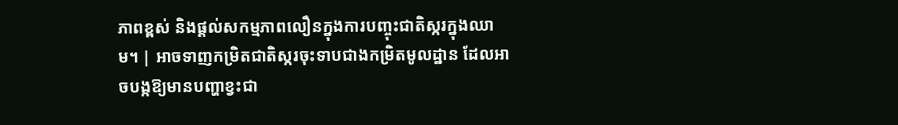ភាពខ្ពស់ និងផ្តល់សកម្មភាពលឿនក្នុងការបញ្ចុះជាតិស្ករក្នុងឈាម។ | អាចទាញកម្រិតជាតិស្ករចុះទាបជាងកម្រិតមូលដ្ឋាន ដែលអាចបង្កឱ្យមានបញ្ហាខ្វះជា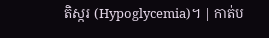តិស្ករ (Hypoglycemia)។ | កាត់ប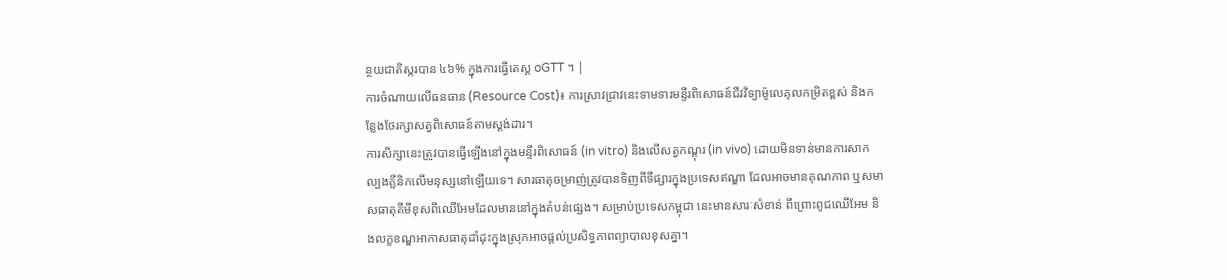ន្ថយជាតិស្ករបាន ៤៦% ក្នុងការធ្វើតេស្ត oGTT ។ |
ការចំណាយលើធនធាន (Resource Cost)៖ ការស្រាវជ្រាវនេះទាមទារមន្ទីរពិសោធន៍ជីវវិទ្យាម៉ូលេគុលកម្រិតខ្ពស់ និងកន្លែងថែរក្សាសត្វពិសោធន៍តាមស្តង់ដារ។
ការសិក្សានេះត្រូវបានធ្វើឡើងនៅក្នុងមន្ទីរពិសោធន៍ (in vitro) និងលើសត្វកណ្តុរ (in vivo) ដោយមិនទាន់មានការសាកល្បងគ្លីនិកលើមនុស្សនៅឡើយទេ។ សារធាតុចម្រាញ់ត្រូវបានទិញពីទីផ្សារក្នុងប្រទេសឥណ្ឌា ដែលអាចមានគុណភាព ឬសមាសធាតុគីមីខុសពីឈើអែមដែលមាននៅក្នុងតំបន់ផ្សេង។ សម្រាប់ប្រទេសកម្ពុជា នេះមានសារៈសំខាន់ ពីព្រោះពូជឈើអែម និងលក្ខខណ្ឌអាកាសធាតុដាំដុះក្នុងស្រុកអាចផ្តល់ប្រសិទ្ធភាពព្យាបាលខុសគ្នា។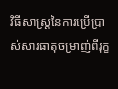វិធីសាស្ត្រនៃការប្រើប្រាស់សារធាតុចម្រាញ់ពីរុក្ខ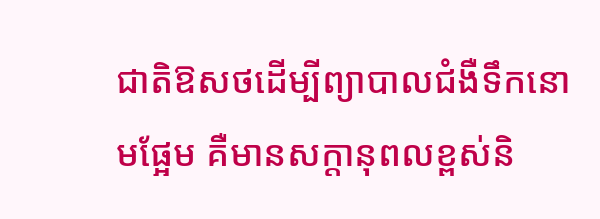ជាតិឱសថដើម្បីព្យាបាលជំងឺទឹកនោមផ្អែម គឺមានសក្តានុពលខ្ពស់និ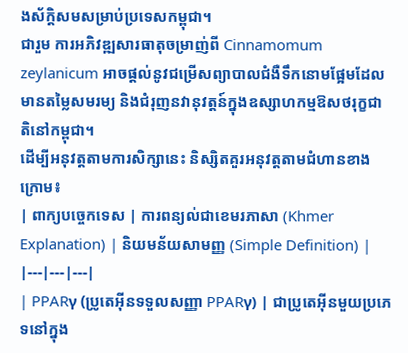ងស័ក្តិសមសម្រាប់ប្រទេសកម្ពុជា។
ជារួម ការអភិវឌ្ឍសារធាតុចម្រាញ់ពី Cinnamomum zeylanicum អាចផ្តល់នូវជម្រើសព្យាបាលជំងឺទឹកនោមផ្អែមដែលមានតម្លៃសមរម្យ និងជំរុញនវានុវត្តន៍ក្នុងឧស្សាហកម្មឱសថរុក្ខជាតិនៅកម្ពុជា។
ដើម្បីអនុវត្តតាមការសិក្សានេះ និស្សិតគួរអនុវត្តតាមជំហានខាងក្រោម៖
| ពាក្យបច្ចេកទេស | ការពន្យល់ជាខេមរភាសា (Khmer Explanation) | និយមន័យសាមញ្ញ (Simple Definition) |
|---|---|---|
| PPARγ (ប្រូតេអ៊ីនទទួលសញ្ញា PPARγ) | ជាប្រូតេអ៊ីនមួយប្រភេទនៅក្នុង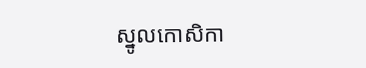ស្នូលកោសិកា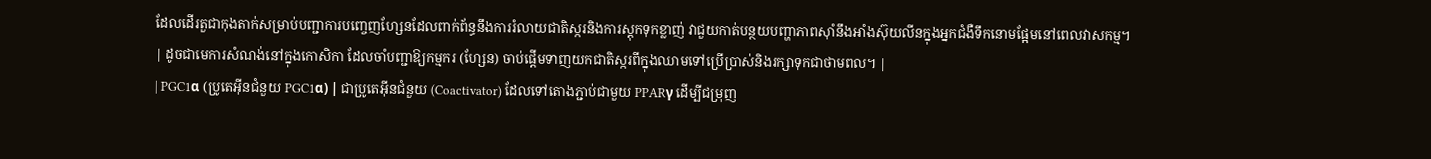ដែលដើរតួជាកុងតាក់សម្រាប់បញ្ជាការបញ្ចេញហ្សែនដែលពាក់ព័ន្ធនឹងការរំលាយជាតិស្ករនិងការស្តុកទុកខ្លាញ់ វាជួយកាត់បន្ថយបញ្ហាភាពស៊ាំនឹងអាំងស៊ុយលីនក្នុងអ្នកជំងឺទឹកនោមផ្អែមនៅពេលវាសកម្ម។ | ដូចជាមេការសំណង់នៅក្នុងកោសិកា ដែលចាំបញ្ជាឱ្យកម្មករ (ហ្សែន) ចាប់ផ្តើមទាញយកជាតិស្ករពីក្នុងឈាមទៅប្រើប្រាស់និងរក្សាទុកជាថាមពល។ |
| PGC1α (ប្រូតេអ៊ីនជំនួយ PGC1α) | ជាប្រូតេអ៊ីនជំនួយ (Coactivator) ដែលទៅតោងភ្ជាប់ជាមួយ PPARγ ដើម្បីជម្រុញ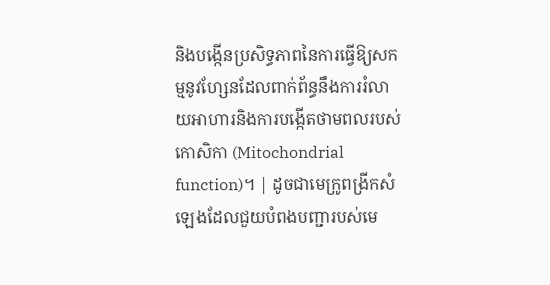និងបង្កើនប្រសិទ្ធភាពនៃការធ្វើឱ្យសកម្មនូវហ្សែនដែលពាក់ព័ន្ធនឹងការរំលាយអាហារនិងការបង្កើតថាមពលរបស់កោសិកា (Mitochondrial function)។ | ដូចជាមេក្រូពង្រីកសំឡេងដែលជួយបំពងបញ្ជារបស់មេ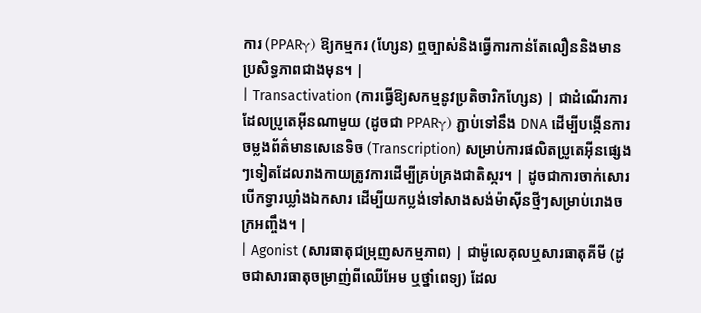ការ (PPARγ) ឱ្យកម្មករ (ហ្សែន) ឮច្បាស់និងធ្វើការកាន់តែលឿននិងមានប្រសិទ្ធភាពជាងមុន។ |
| Transactivation (ការធ្វើឱ្យសកម្មនូវប្រតិចារិកហ្សែន) | ជាដំណើរការដែលប្រូតេអ៊ីនណាមួយ (ដូចជា PPARγ) ភ្ជាប់ទៅនឹង DNA ដើម្បីបង្កើនការចម្លងព័ត៌មានសេនេទិច (Transcription) សម្រាប់ការផលិតប្រូតេអ៊ីនផ្សេងៗទៀតដែលរាងកាយត្រូវការដើម្បីគ្រប់គ្រងជាតិស្ករ។ | ដូចជាការចាក់សោរបើកទ្វារឃ្លាំងឯកសារ ដើម្បីយកប្លង់ទៅសាងសង់ម៉ាស៊ីនថ្មីៗសម្រាប់រោងចក្រអញ្ចឹង។ |
| Agonist (សារធាតុជម្រុញសកម្មភាព) | ជាម៉ូលេគុលឬសារធាតុគីមី (ដូចជាសារធាតុចម្រាញ់ពីឈើអែម ឬថ្នាំពេទ្យ) ដែល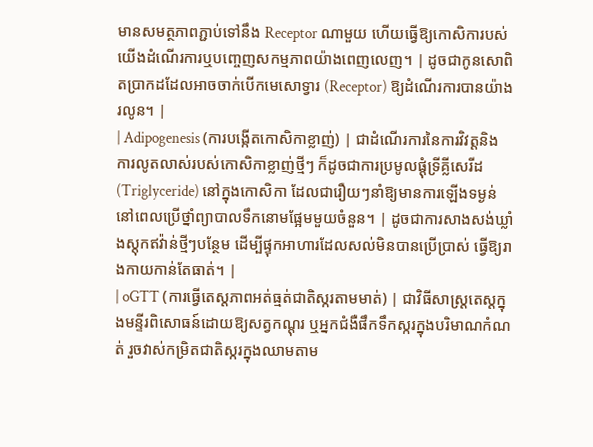មានសមត្ថភាពភ្ជាប់ទៅនឹង Receptor ណាមួយ ហើយធ្វើឱ្យកោសិការបស់យើងដំណើរការឬបញ្ចេញសកម្មភាពយ៉ាងពេញលេញ។ | ដូចជាកូនសោពិតប្រាកដដែលអាចចាក់បើកមេសោទ្វារ (Receptor) ឱ្យដំណើរការបានយ៉ាងរលូន។ |
| Adipogenesis (ការបង្កើតកោសិកាខ្លាញ់) | ជាដំណើរការនៃការវិវត្តនិងការលូតលាស់របស់កោសិកាខ្លាញ់ថ្មីៗ ក៏ដូចជាការប្រមូលផ្តុំទ្រីគ្លីសេរីដ (Triglyceride) នៅក្នុងកោសិកា ដែលជារឿយៗនាំឱ្យមានការឡើងទម្ងន់នៅពេលប្រើថ្នាំព្យាបាលទឹកនោមផ្អែមមួយចំនួន។ | ដូចជាការសាងសង់ឃ្លាំងស្តុកឥវ៉ាន់ថ្មីៗបន្ថែម ដើម្បីផ្ទុកអាហារដែលសល់មិនបានប្រើប្រាស់ ធ្វើឱ្យរាងកាយកាន់តែធាត់។ |
| oGTT (ការធ្វើតេស្តភាពអត់ធ្មត់ជាតិស្ករតាមមាត់) | ជាវិធីសាស្ត្រតេស្តក្នុងមន្ទីរពិសោធន៍ដោយឱ្យសត្វកណ្តុរ ឬអ្នកជំងឺផឹកទឹកស្ករក្នុងបរិមាណកំណត់ រួចវាស់កម្រិតជាតិស្ករក្នុងឈាមតាម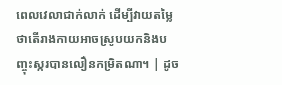ពេលវេលាជាក់លាក់ ដើម្បីវាយតម្លៃថាតើរាងកាយអាចស្រូបយកនិងបញ្ចុះស្ករបានលឿនកម្រិតណា។ | ដូច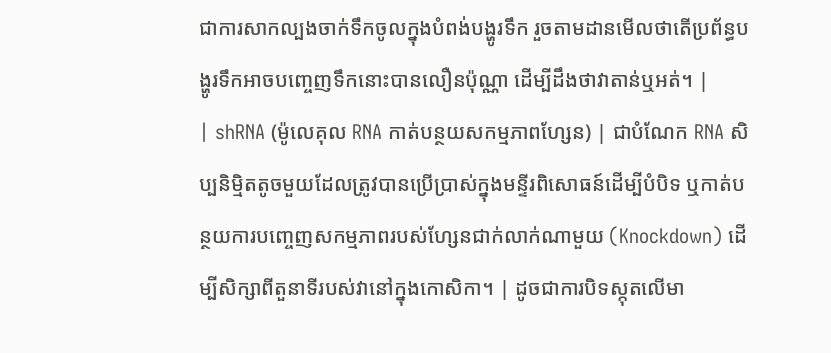ជាការសាកល្បងចាក់ទឹកចូលក្នុងបំពង់បង្ហូរទឹក រួចតាមដានមើលថាតើប្រព័ន្ធបង្ហូរទឹកអាចបញ្ចេញទឹកនោះបានលឿនប៉ុណ្ណា ដើម្បីដឹងថាវាតាន់ឬអត់។ |
| shRNA (ម៉ូលេគុល RNA កាត់បន្ថយសកម្មភាពហ្សែន) | ជាបំណែក RNA សិប្បនិម្មិតតូចមួយដែលត្រូវបានប្រើប្រាស់ក្នុងមន្ទីរពិសោធន៍ដើម្បីបំបិទ ឬកាត់បន្ថយការបញ្ចេញសកម្មភាពរបស់ហ្សែនជាក់លាក់ណាមួយ (Knockdown) ដើម្បីសិក្សាពីតួនាទីរបស់វានៅក្នុងកោសិកា។ | ដូចជាការបិទស្កុតលើមា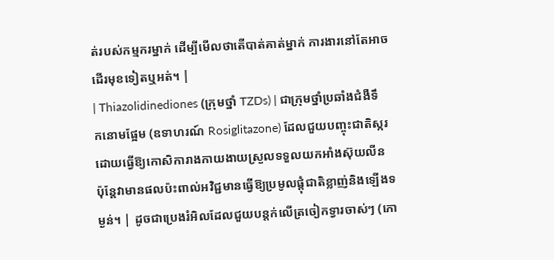ត់របស់កម្មករម្នាក់ ដើម្បីមើលថាតើបាត់គាត់ម្នាក់ ការងារនៅតែអាចដើរមុខទៀតឬអត់។ |
| Thiazolidinediones (ក្រុមថ្នាំ TZDs) | ជាក្រុមថ្នាំប្រឆាំងជំងឺទឹកនោមផ្អែម (ឧទាហរណ៍ Rosiglitazone) ដែលជួយបញ្ចុះជាតិស្ករដោយធ្វើឱ្យកោសិការាងកាយងាយស្រួលទទួលយកអាំងស៊ុយលីន ប៉ុន្តែវាមានផលប៉ះពាល់អវិជ្ជមានធ្វើឱ្យប្រមូលផ្តុំជាតិខ្លាញ់និងឡើងទម្ងន់។ | ដូចជាប្រេងរំអិលដែលជួយបន្តក់លើត្រចៀកទ្វារចាស់ៗ (កោ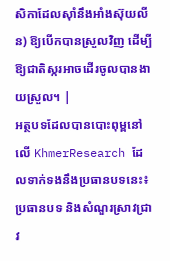សិកាដែលស៊ាំនឹងអាំងស៊ុយលីន) ឱ្យបើកបានស្រួលវិញ ដើម្បីឱ្យជាតិស្ករអាចដើរចូលបានងាយស្រួល។ |
អត្ថបទដែលបានបោះពុម្ពនៅលើ KhmerResearch ដែលទាក់ទងនឹងប្រធានបទនេះ៖
ប្រធានបទ និងសំណួរស្រាវជ្រាវ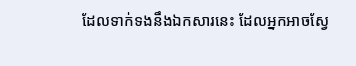ដែលទាក់ទងនឹងឯកសារនេះ ដែលអ្នកអាចស្វែ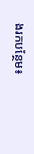ងរកបន្ថែម៖